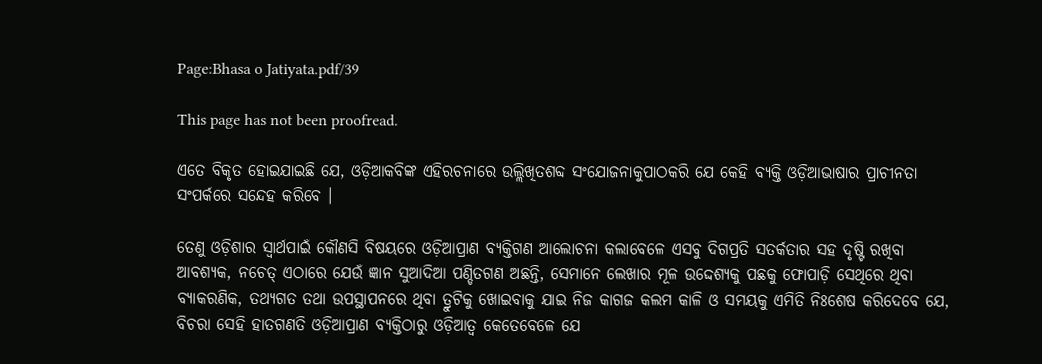Page:Bhasa o Jatiyata.pdf/39

This page has not been proofread.

ଏତେ ବିକୃତ ହୋଇଯାଇଛି ଯେ, ଓଡ଼ିଆକବିଙ୍କ ଏହିରଚନାରେ ଉଲ୍ଲିଖିତଶବ୍ଦ ସଂଯୋଜନାକୁପାଠକରି ଯେ କେହି ବ୍ୟକ୍ତି ଓଡ଼ିଆଭାଷାର ପ୍ରାଚୀନତା ସଂପର୍କରେ ସନ୍ଦେହ କରିବେ ।

ତେଣୁ ଓଡ଼ିଶାର ସ୍ୱାର୍ଥପାଇଁ କୌଣସି ବିଷୟରେ ଓଡ଼ିଆପ୍ରାଣ ବ୍ୟକ୍ତିଗଣ ଆଲୋଚନା କଲାବେଳେ ଏସବୁ ଦିଗପ୍ରତି ସତର୍କତାର ସହ ଦୃଷ୍ଟି ରଖିବା ଆବଶ୍ୟକ, ନଚେତ୍ ଏଠାରେ ଯେଉଁ ଜ୍ଞାନ ସୁଆଦିଆ ପଣ୍ଡିତଗଣ ଅଛନ୍ତି, ସେମାନେ ଲେଖାର ମୂଳ ଉଦ୍ଦେଶ୍ୟକୁ ପଛକୁ ଫୋପାଡ଼ି ସେଥିରେ ଥିବା ବ୍ୟାକରଣିକ, ତଥ୍ୟଗତ ତଥା ଉପସ୍ଥାପନରେ ଥିବା ତ୍ରୁଟିକୁ ଖୋଇବାକୁ ଯାଇ ନିଜ କାଗଜ କଲମ କାଳି ଓ ସମୟକୁ ଏମିତି ନିଃଶେଷ କରିଦେବେ ଯେ, ବିଚରା ସେହି ହାତଗଣତି ଓଡ଼ିଆପ୍ରାଣ ବ୍ୟକ୍ତିଠାରୁ ଓଡ଼ିଆତ୍ୱ କେତେବେଳେ ଯେ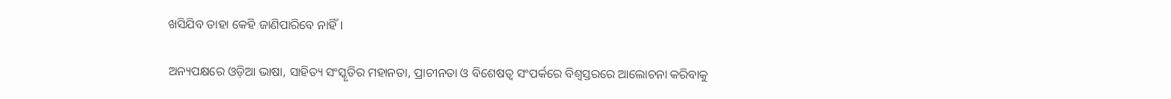ଖସିଯିବ ତାହା କେହି ଜାଣିପାରିବେ ନାହିଁ ।

ଅନ୍ୟପକ୍ଷରେ ଓଡ଼ିଆ ଭାଷା, ସାହିତ୍ୟ ସଂସ୍କୃତିର ମହାନତା, ପ୍ରାଚୀନତା ଓ ବିଶେଷତ୍ୱ ସଂପର୍କରେ ବିଶ୍ୱସ୍ତରରେ ଆଲୋଚନା କରିବାକୁ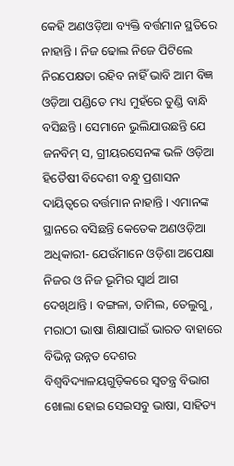କେହି ଅଣଓଡ଼ିଆ ବ୍ୟକ୍ତି ବର୍ତ୍ତମାନ ସ୍ଥତିରେ ନାହାନ୍ତି । ନିଜ ଢୋଲ ନିଜେ ପିଟିଲେ ନିରପେକ୍ଷତା ରହିବ ନାହିଁ ଭାବି ଆମ ବିଜ୍ଞ ଓଡ଼ିଆ ପଣ୍ଡିତେ ମଧ୍ୟ ମୁହଁରେ ତୁଣ୍ଡି ବାନ୍ଧି ବସିଛନ୍ତି । ସେମାନେ ଭୁଲିଯାଉଛନ୍ତି ଯେ ଜନବିମ୍ ସ, ଗ୍ରୀୟରସେନଙ୍କ ଭଳି ଓଡ଼ିଆ ହିତୈଷୀ ବିଦେଶୀ ବନ୍ଧୁ ପ୍ରଶାସନ ଦାୟିତ୍ୱରେ ବର୍ତ୍ତମାନ ନାହାନ୍ତି । ଏମାନଙ୍କ ସ୍ଥାନରେ ବସିଛନ୍ତି କେତେକ ଅଣଓଡ଼ିଆ ଅଧିକାରୀ- ଯେଉଁମାନେ ଓଡ଼ିଶା ଅପେକ୍ଷା ନିଜର ଓ ନିଜ ଭୂମିର ସ୍ୱାର୍ଥ ଆଗ ଦେଖିଥାନ୍ତି । ବଙ୍ଗଳା, ତାମିଲ, ତେଲୁଗୁ, ମରାଠୀ ଭାଷା ଶିକ୍ଷାପାଇଁ ଭାରତ ବାହାରେ ବିଭିନ୍ନ ଉନ୍ନତ ଦେଶର ବିଶ୍ୱବିଦ୍ୟାଳୟଗୁଡ଼ିକରେ ସ୍ୱତନ୍ତ୍ର ବିଭାଗ ଖୋଲା ହୋଇ ସେଇସବୁ ଭାଷା, ସାହିତ୍ୟ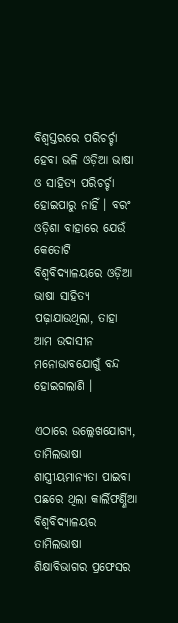ବିଶ୍ୱସ୍ତରରେ ପରିଚର୍ଚ୍ଚା ହେବା ଭଳି ଓଡ଼ିଆ ଭାଷା ଓ ସାହିତ୍ୟ ପରିଚର୍ଚ୍ଚା ହୋଇପାରୁ ନାହିଁ । ବରଂ ଓଡ଼ିଶା ବାହାରେ ଯେଉଁ କେତୋଟି ବିଶ୍ୱବିଦ୍ୟାଳୟରେ ଓଡ଼ିଆ ଭାଷା ସାହିତ୍ୟ ପଢ଼ାଯାଉଥିଲା, ତାହା ଆମ ଉଦାସୀନ ମନୋଭାବଯୋଗୁଁ ବନ୍ଦ ହୋଇଗଲାଣି ।

ଏଠାରେ ଉଲ୍ଲେଖଯୋଗ୍ୟ, ତାମିଲଭାଷା ଶାସ୍ତ୍ରୀୟମାନ୍ୟତା ପାଇବା ପଛରେ ଥିଲା କାର୍ଲିଫର୍ଣ୍ଣିଆ ବିଶ୍ୱବିଦ୍ୟାଳୟର ତାମିଲଭାଷା ଶିକ୍ଷାବିଭାଗର ପ୍ରଫେସର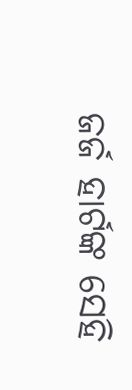ଜର୍ଜ ହାର୍ଟଙ୍କ ସେହି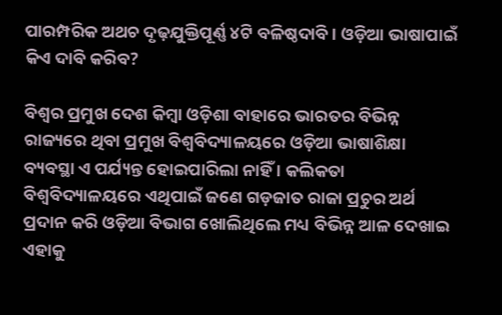ପାରମ୍ପରିକ ଅଥଚ ଦୃଢ଼ଯୁକ୍ତିପୂର୍ଣ୍ଣ ୪ଟି ବଳିଷ୍ଠଦାବି । ଓଡ଼ିଆ ଭାଷାପାଇଁ କିଏ ଦାବି କରିବ?

ବିଶ୍ୱର ପ୍ରମୁଖ ଦେଶ କିମ୍ବା ଓଡ଼ିଶା ବାହାରେ ଭାରତର ବିଭିନ୍ନ ରାଜ୍ୟରେ ଥିବା ପ୍ରମୁଖ ବିଶ୍ୱବିଦ୍ୟାଳୟରେ ଓଡ଼ିଆ ଭାଷାଶିକ୍ଷା ବ୍ୟବସ୍ଥା ଏ ପର୍ଯ୍ୟନ୍ତ ହୋଇପାରିଲା ନାହିଁ । କଲିକତା ବିଶ୍ୱବିଦ୍ୟାଳୟରେ ଏଥିପାଇଁ ଜଣେ ଗଡ଼ଜାତ ରାଜା ପ୍ରଚୁର ଅର୍ଥ ପ୍ରଦାନ କରି ଓଡ଼ିଆ ବିଭାଗ ଖୋଲିଥିଲେ ମଧ୍ୟ ବିଭିନ୍ନ ଆଳ ଦେଖାଇ ଏହାକୁ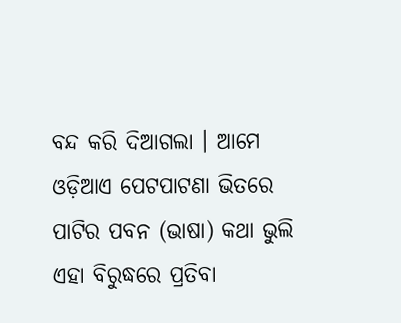ବନ୍ଦ କରି ଦିଆଗଲା । ଆମେ ଓଡ଼ିଆଏ ପେଟପାଟଣା ଭିତରେ ପାଟିର ପବନ (ଭାଷା) କଥା ଭୁଲି ଏହା ବିରୁଦ୍ଧରେ ପ୍ରତିବା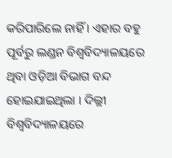କରିପାରିଲେ ନାହିଁ । ଏହାର ବହୁ ପୂର୍ବରୁ ଲଣ୍ଡନ ବିଶ୍ୱବିଦ୍ୟାଳୟରେ ଥିବା ଓଡ଼ିଆ ବିଭାଗ ବନ୍ଦ ହୋଇଯାଇଥିଲା । ଦିଲ୍ଲୀ ବିଶ୍ୱବିଦ୍ୟାଳୟରେ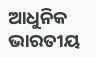ଆଧୁନିକ ଭାରତୀୟ